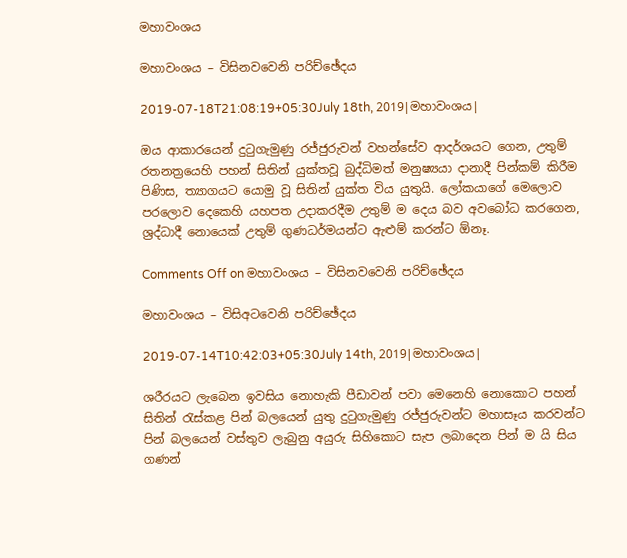මහාවංශය

මහාවංශය – විසිනවවෙනි පරිච්ඡේදය

2019-07-18T21:08:19+05:30July 18th, 2019|මහාවංශය|

ඔය ආකාරයෙන් දුටුගැමුණු රජ්ජුරුවන් වහන්සේව ආදර්ශයට ගෙන, උතුම් රතනත්‍රයෙහි පහන් සිතින් යුක්තවූ බුද්ධිමත් මනුෂ්‍යයා දානාදී පින්කම් කිරීම පිණිස, ත්‍යාගයට යොමු වූ සිතින් යුක්ත විය යුතුයි. ලෝකයාගේ මෙලොව පරලොව දෙකෙහි යහපත උදාකරදීම උතුම් ම දෙය බව අවබෝධ කරගෙන, ශ්‍රද්ධාදී නොයෙක් උතුම් ගුණධර්මයන්ට ඇළුම් කරන්ට ඕනෑ.

Comments Off on මහාවංශය – විසිනවවෙනි පරිච්ඡේදය

මහාවංශය – විසිඅටවෙනි පරිච්ඡේදය

2019-07-14T10:42:03+05:30July 14th, 2019|මහාවංශය|

ශරීරයට ලැබෙන ඉවසිය නොහැකි පීඩාවන් පවා මෙනෙහි නොකොට පහන් සිතින් රැස්කළ පින් බලයෙන් යුතු දුටුගැමුණු රජ්ජුරුවන්ට මහාසෑය කරවන්ට පින් බලයෙන් වස්තුව ලැබුනු අයුරු සිහිකොට සැප ලබාදෙන පින් ම යි සිය ගණන්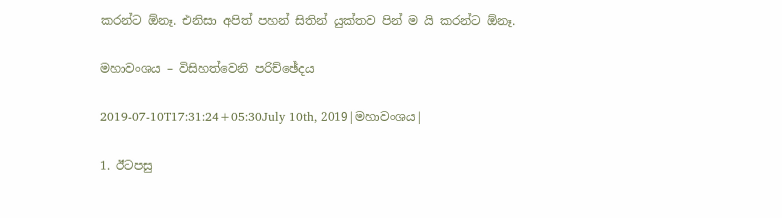කරන්ට ඕනෑ. එනිසා අපිත් පහන් සිතින් යුක්තව පින් ම යි කරන්ට ඕනෑ.

මහාවංශය – විසිහත්වෙනි පරිච්ඡේදය

2019-07-10T17:31:24+05:30July 10th, 2019|මහාවංශය|

1. ඊටපසු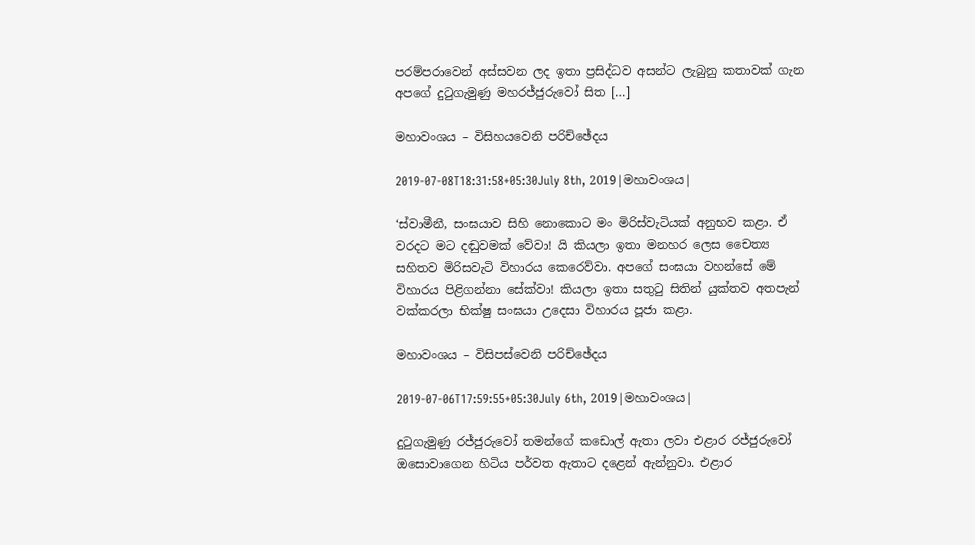පරම්පරාවෙන් අස්සවන ලද ඉතා ප්‍රසිද්ධව අසන්ට ලැබුනු කතාවක් ගැන අපගේ දුටුගැමුණු මහරජ්ජුරුවෝ සිත […]

මහාවංශය – විසිහයවෙනි පරිච්ඡේදය

2019-07-08T18:31:58+05:30July 8th, 2019|මහාවංශය|

‘ස්වාමීනී, සංඝයාව සිහි නොකොට මං මිරිස්වැටියක් අනුභව කළා. ඒ වරදට මට දඬුවමක් වේවා! යි කියලා ඉතා මනහර ලෙස චෛත්‍ය සහිතව මිරිසවැටි විහාරය කෙරෙව්වා. අපගේ සංඝයා වහන්සේ මේ විහාරය පිළිගන්නා සේක්වා! කියලා ඉතා සතුටු සිතින් යුක්තව අතපැන් වක්කරලා භික්ෂු සංඝයා උදෙසා විහාරය පූජා කළා.

මහාවංශය – විසිපස්වෙනි පරිච්ඡේදය

2019-07-06T17:59:55+05:30July 6th, 2019|මහාවංශය|

දුටුගැමුණු රජ්ජුරුවෝ තමන්ගේ කඩොල් ඇතා ලවා එළාර රජ්ජුරුවෝ ඔසොවාගෙන හිටිය පර්වත ඇතාට දළෙන් ඇන්නුවා. එළාර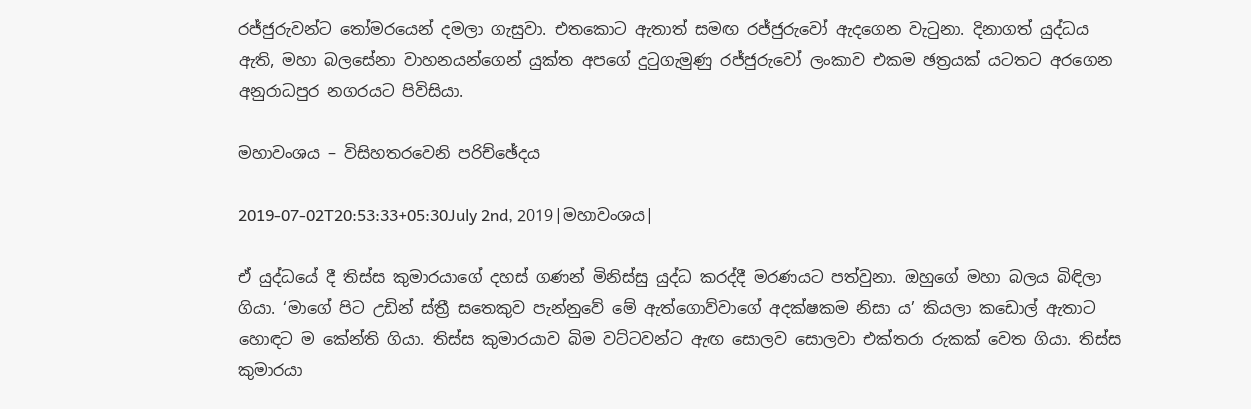රජ්ජුරුවන්ට තෝමරයෙන් දමලා ගැසුවා. එතකොට ඇතාත් සමඟ රජ්ජුරුවෝ ඇදගෙන වැටුනා. දිනාගත් යුද්ධය ඇති, මහා බලසේනා වාහනයන්ගෙන් යුක්ත අපගේ දුටුගැමුණු රජ්ජුරුවෝ ලංකාව එකම ඡත්‍රයක් යටතට අරගෙන අනුරාධපුර නගරයට පිවිසියා.

මහාවංශය – විසිහතරවෙනි පරිච්ඡේදය

2019-07-02T20:53:33+05:30July 2nd, 2019|මහාවංශය|

ඒ යුද්ධයේ දී තිස්ස කුමාරයාගේ දහස් ගණන් මිනිස්සු යුද්ධ කරද්දී මරණයට පත්වුනා. ඔහුගේ මහා බලය බිඳිලා ගියා. ‘මාගේ පිට උඩින් ස්ත්‍රී සතෙකුව පැන්නුවේ මේ ඇත්ගොව්වාගේ අදක්ෂකම නිසා ය’ කියලා කඩොල් ඇතාට හොඳට ම කේන්ති ගියා. තිස්ස කුමාරයාව බිම වට්ටවන්ට ඇඟ සොලව සොලවා එක්තරා රුකක් වෙත ගියා. තිස්ස කුමාරයා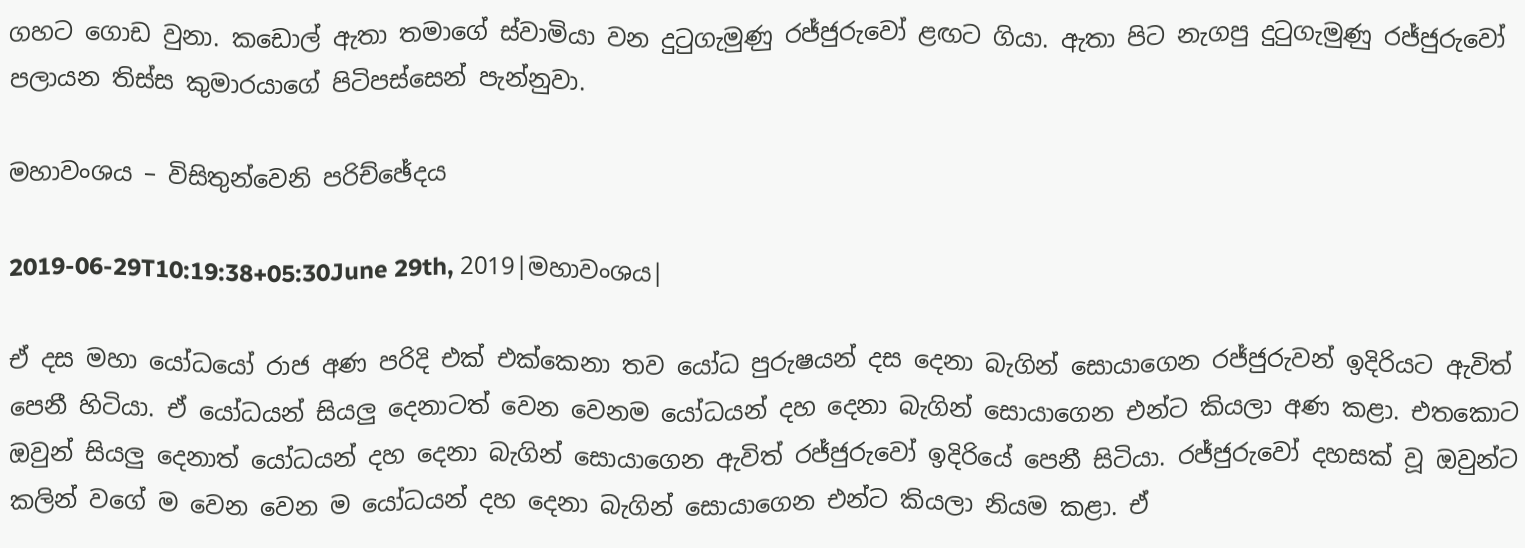ගහට ගොඩ වුනා. කඩොල් ඇතා තමාගේ ස්වාමියා වන දුටුගැමුණු රජ්ජුරුවෝ ළඟට ගියා. ඇතා පිට නැගපු දුටුගැමුණු රජ්ජුරුවෝ පලායන තිස්ස කුමාරයාගේ පිටිපස්සෙන් පැන්නුවා.

මහාවංශය – විසිතුන්වෙනි පරිච්ඡේදය

2019-06-29T10:19:38+05:30June 29th, 2019|මහාවංශය|

ඒ දස මහා යෝධයෝ රාජ අණ පරිදි එක් එක්කෙනා තව යෝධ පුරුෂයන් දස දෙනා බැගින් සොයාගෙන රජ්ජුරුවන් ඉදිරියට ඇවිත් පෙනී හිටියා. ඒ යෝධයන් සියලු දෙනාටත් වෙන වෙනම යෝධයන් දහ දෙනා බැගින් සොයාගෙන එන්ට කියලා අණ කළා. එතකොට ඔවුන් සියලු දෙනාත් යෝධයන් දහ දෙනා බැගින් සොයාගෙන ඇවිත් රජ්ජුරුවෝ ඉදිරියේ පෙනී සිටියා. රජ්ජුරුවෝ දහසක් වූ ඔවුන්ට කලින් වගේ ම වෙන වෙන ම යෝධයන් දහ දෙනා බැගින් සොයාගෙන එන්ට කියලා නියම කළා. ඒ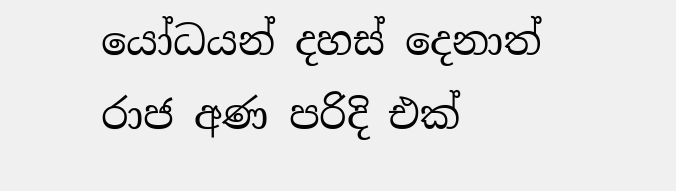යෝධයන් දහස් දෙනාත් රාජ අණ පරිදි එක්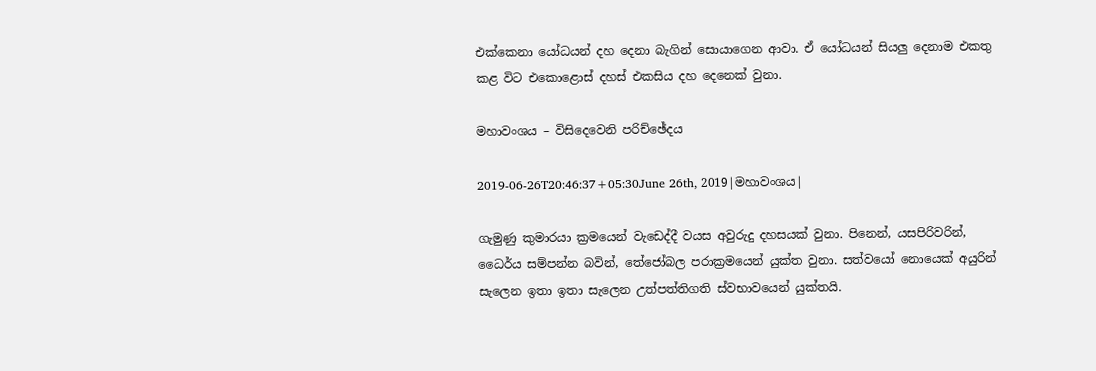එක්කෙනා යෝධයන් දහ දෙනා බැගින් සොයාගෙන ආවා. ඒ යෝධයන් සියලු දෙනාම එකතු කළ විට එකොළොස් දහස් එකසිය දහ දෙනෙක් වුනා.

මහාවංශය – විසිදෙවෙනි පරිච්ඡේදය

2019-06-26T20:46:37+05:30June 26th, 2019|මහාවංශය|

ගැමුණු කුමාරයා ක්‍රමයෙන් වැඩෙද්දී වයස අවුරුදු දහසයක් වුනා. පිනෙන්, යසපිරිවරින්, ධෛර්ය සම්පන්න බවින්, තේජෝබල පරාක්‍රමයෙන් යුක්ත වුනා. සත්වයෝ නොයෙක් අයුරින් සැලෙන ඉතා ඉතා සැලෙන උත්පත්තිගති ස්වභාවයෙන් යුක්තයි.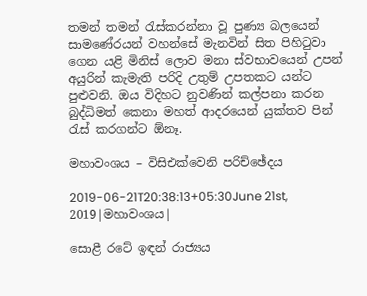තමන් තමන් රැස්කරන්නා වූ පුණ්‍ය බලයෙන් සාමණේරයන් වහන්සේ මැනවින් සිත පිහිටුවා ගෙන යළි මිනිස් ලොව මනා ස්වභාවයෙන් උපන් අයුරින් කැමැති පරිදි උතුම් උපතකට යන්ට පුළුවනි. ඔය විදිහට නුවණින් කල්පනා කරන බුද්ධිමත් කෙනා මහත් ආදරයෙන් යුක්තව පින් රැස් කරගන්ට ඕනෑ.

මහාවංශය – විසිඑක්වෙනි පරිච්ඡේදය

2019-06-21T20:38:13+05:30June 21st, 2019|මහාවංශය|

සොළී රටේ ඉඳන් රාජ්‍යය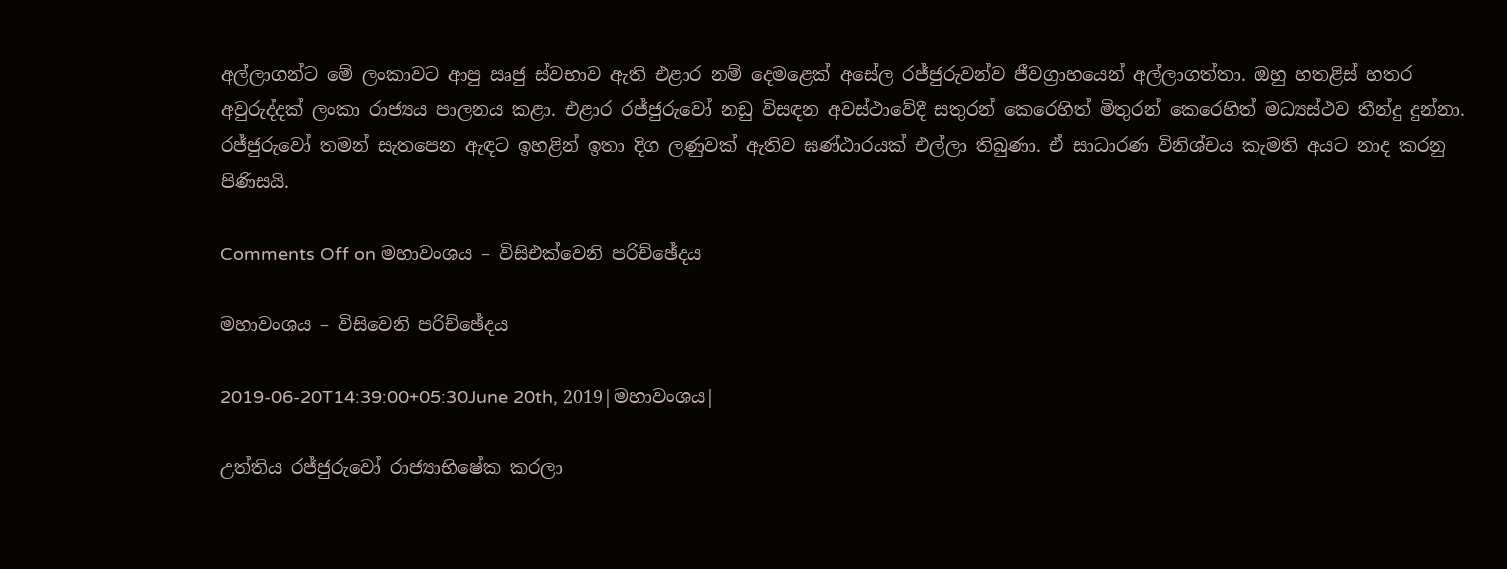අල්ලාගන්ට මේ ලංකාවට ආපු ඍජු ස්වභාව ඇති එළාර නම් දෙමළෙක් අසේල රජ්ජුරුවන්ව ජීවග්‍රාහයෙන් අල්ලාගත්තා. ඔහු හතළිස් හතර අවුරුද්දක් ලංකා රාජ්‍යය පාලනය කළා. එළාර රජ්ජුරුවෝ නඩු විසඳන අවස්ථාවේදී සතුරන් කෙරෙහිත් මිතුරන් කෙරෙහිත් මධ්‍යස්ථව තීන්දු දුන්නා. රජ්ජුරුවෝ තමන් සැතපෙන ඇඳට ඉහළින් ඉතා දිග ලණුවක් ඇතිව ඝණ්ඨාරයක් එල්ලා තිබුණා. ඒ සාධාරණ විනිශ්චය කැමති අයට නාද කරනු පිණිසයි.

Comments Off on මහාවංශය – විසිඑක්වෙනි පරිච්ඡේදය

මහාවංශය – විසිවෙනි පරිච්ඡේදය

2019-06-20T14:39:00+05:30June 20th, 2019|මහාවංශය|

උත්තිය රජ්ජුරුවෝ රාජ්‍යාභිෂේක කරලා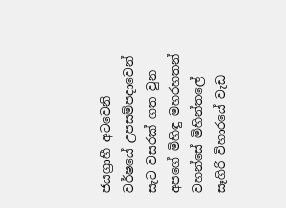ජයග්‍රාහී අටවෙනි වර්ෂයේ උපසම්පදාවෙන් සැට වසරක් ගත වුන අපගේ මිහිඳු මහරහතන් වහන්සේ මිහින්තලේ සෑගිරි විහාරයේ වැඩ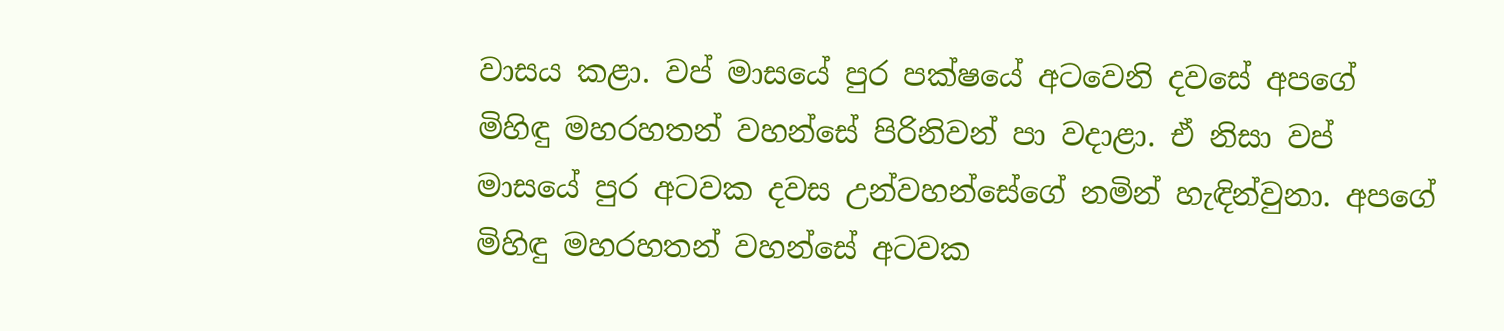වාසය කළා. වප් මාසයේ පුර පක්ෂයේ අටවෙනි දවසේ අපගේ මිහිඳු මහරහතන් වහන්සේ පිරිනිවන් පා වදාළා. ඒ නිසා වප් මාසයේ පුර අටවක දවස උන්වහන්සේගේ නමින් හැඳින්වුනා. අපගේ මිහිඳු මහරහතන් වහන්සේ අටවක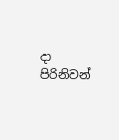දා පිරිනිවන්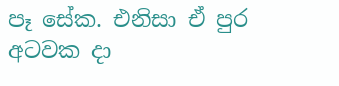පෑ සේක. එනිසා ඒ පුර අටවක දා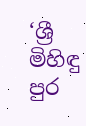‘ශ්‍රී මිහිඳු පුර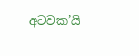අටවක’යි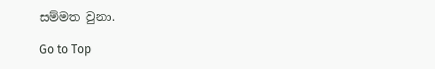සම්මත වුනා.

Go to Top